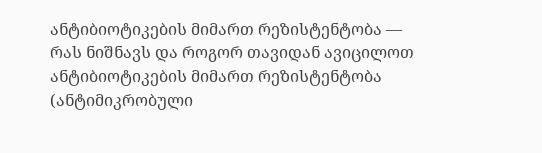ანტიბიოტიკების მიმართ რეზისტენტობა — რას ნიშნავს და როგორ თავიდან ავიცილოთ
ანტიბიოტიკების მიმართ რეზისტენტობა (ანტიმიკრობული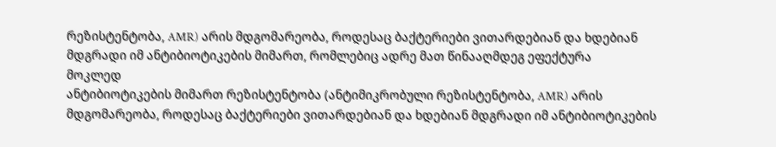რეზისტენტობა, AMR) არის მდგომარეობა, როდესაც ბაქტერიები ვითარდებიან და ხდებიან მდგრადი იმ ანტიბიოტიკების მიმართ, რომლებიც ადრე მათ წინააღმდეგ ეფექტურა
მოკლედ
ანტიბიოტიკების მიმართ რეზისტენტობა (ანტიმიკრობული რეზისტენტობა, AMR) არის მდგომარეობა, როდესაც ბაქტერიები ვითარდებიან და ხდებიან მდგრადი იმ ანტიბიოტიკების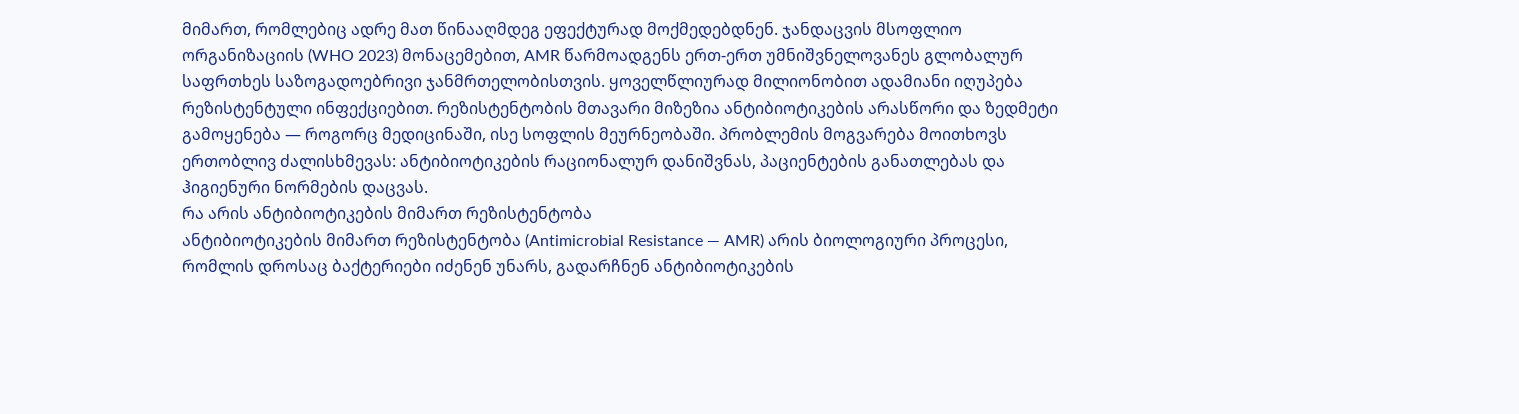მიმართ, რომლებიც ადრე მათ წინააღმდეგ ეფექტურად მოქმედებდნენ. ჯანდაცვის მსოფლიო ორგანიზაციის (WHO 2023) მონაცემებით, AMR წარმოადგენს ერთ-ერთ უმნიშვნელოვანეს გლობალურ საფრთხეს საზოგადოებრივი ჯანმრთელობისთვის. ყოველწლიურად მილიონობით ადამიანი იღუპება რეზისტენტული ინფექციებით. რეზისტენტობის მთავარი მიზეზია ანტიბიოტიკების არასწორი და ზედმეტი გამოყენება — როგორც მედიცინაში, ისე სოფლის მეურნეობაში. პრობლემის მოგვარება მოითხოვს ერთობლივ ძალისხმევას: ანტიბიოტიკების რაციონალურ დანიშვნას, პაციენტების განათლებას და ჰიგიენური ნორმების დაცვას.
რა არის ანტიბიოტიკების მიმართ რეზისტენტობა
ანტიბიოტიკების მიმართ რეზისტენტობა (Antimicrobial Resistance — AMR) არის ბიოლოგიური პროცესი, რომლის დროსაც ბაქტერიები იძენენ უნარს, გადარჩნენ ანტიბიოტიკების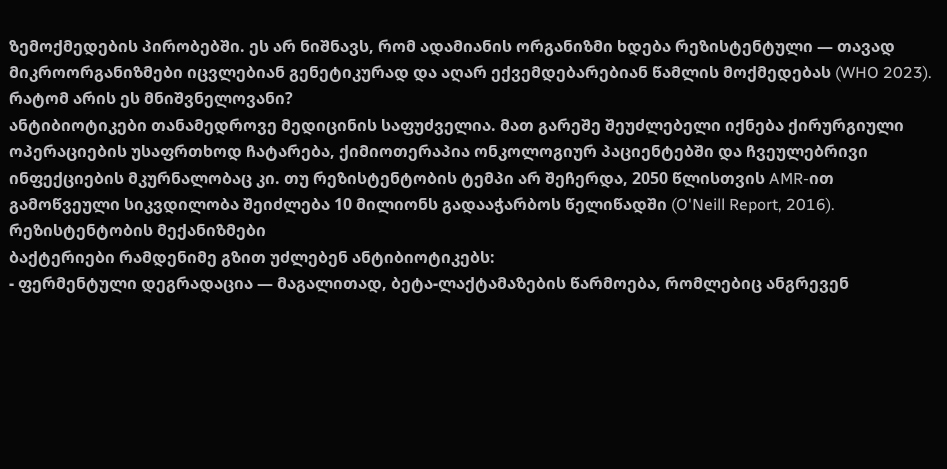ზემოქმედების პირობებში. ეს არ ნიშნავს, რომ ადამიანის ორგანიზმი ხდება რეზისტენტული — თავად მიკროორგანიზმები იცვლებიან გენეტიკურად და აღარ ექვემდებარებიან წამლის მოქმედებას (WHO 2023).
რატომ არის ეს მნიშვნელოვანი?
ანტიბიოტიკები თანამედროვე მედიცინის საფუძველია. მათ გარეშე შეუძლებელი იქნება ქირურგიული ოპერაციების უსაფრთხოდ ჩატარება, ქიმიოთერაპია ონკოლოგიურ პაციენტებში და ჩვეულებრივი ინფექციების მკურნალობაც კი. თუ რეზისტენტობის ტემპი არ შეჩერდა, 2050 წლისთვის AMR-ით გამოწვეული სიკვდილობა შეიძლება 10 მილიონს გადააჭარბოს წელიწადში (O'Neill Report, 2016).
რეზისტენტობის მექანიზმები
ბაქტერიები რამდენიმე გზით უძლებენ ანტიბიოტიკებს:
- ფერმენტული დეგრადაცია — მაგალითად, ბეტა-ლაქტამაზების წარმოება, რომლებიც ანგრევენ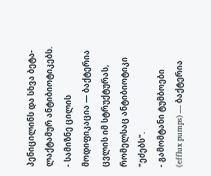პენიცილინს და სხვა ბეტა-ლაქტამურ ანტიბიოტიკებს.
- სამიზნე ცილის მოდიფიკაცია — ბაქტერია ცვლის იმ სტრუქტურას, რომელსაც ანტიბიოტიკი "ეძებს".
- გამომტანი ტუმბოები (efflux pumps) — ბაქტერია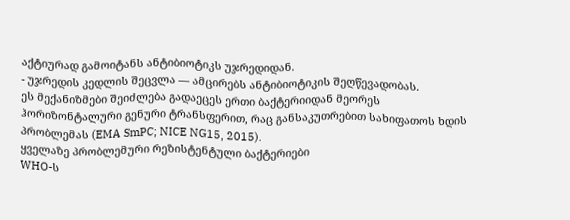აქტიურად გამოიტანს ანტიბიოტიკს უჯრედიდან.
- უჯრედის კედლის შეცვლა — ამცირებს ანტიბიოტიკის შეღწევადობას.
ეს მექანიზმები შეიძლება გადაეცეს ერთი ბაქტერიიდან მეორეს ჰორიზონტალური გენური ტრანსფერით, რაც განსაკუთრებით სახიფათოს ხდის პრობლემას (EMA SmPC; NICE NG15, 2015).
ყველაზე პრობლემური რეზისტენტული ბაქტერიები
WHO-ს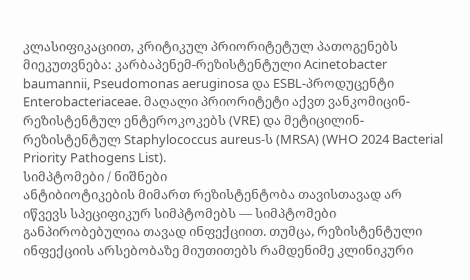კლასიფიკაციით, კრიტიკულ პრიორიტეტულ პათოგენებს მიეკუთვნება: კარბაპენემ-რეზისტენტული Acinetobacter baumannii, Pseudomonas aeruginosa და ESBL-პროდუცენტი Enterobacteriaceae. მაღალი პრიორიტეტი აქვთ ვანკომიცინ-რეზისტენტულ ენტეროკოკებს (VRE) და მეტიცილინ-რეზისტენტულ Staphylococcus aureus-ს (MRSA) (WHO 2024 Bacterial Priority Pathogens List).
სიმპტომები / ნიშნები
ანტიბიოტიკების მიმართ რეზისტენტობა თავისთავად არ იწვევს სპეციფიკურ სიმპტომებს — სიმპტომები განპირობებულია თავად ინფექციით. თუმცა, რეზისტენტული ინფექციის არსებობაზე მიუთითებს რამდენიმე კლინიკური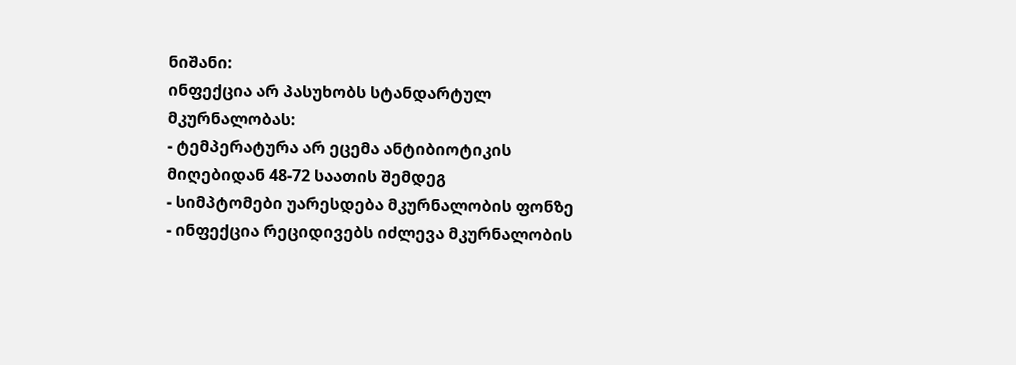ნიშანი:
ინფექცია არ პასუხობს სტანდარტულ მკურნალობას:
- ტემპერატურა არ ეცემა ანტიბიოტიკის მიღებიდან 48-72 საათის შემდეგ
- სიმპტომები უარესდება მკურნალობის ფონზე
- ინფექცია რეციდივებს იძლევა მკურნალობის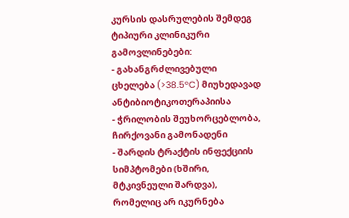კურსის დასრულების შემდეგ
ტიპიური კლინიკური გამოვლინებები:
- გახანგრძლივებული ცხელება (>38.5°C) მიუხედავად ანტიბიოტიკოთერაპიისა
- ჭრილობის შეუხორცებლობა, ჩირქოვანი გამონადენი
- შარდის ტრაქტის ინფექციის სიმპტომები (ხშირი, მტკივნეული შარდვა), რომელიც არ იკურნება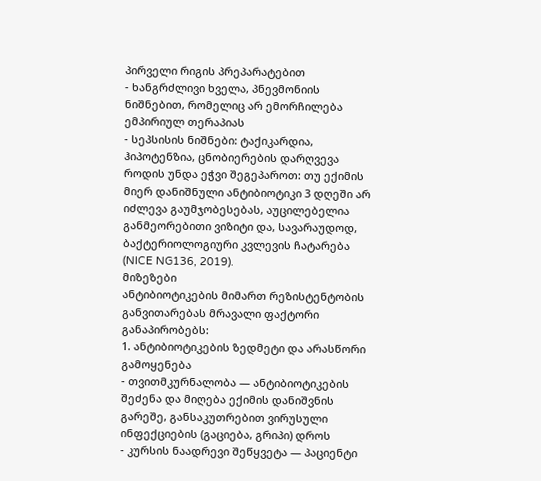პირველი რიგის პრეპარატებით
- ხანგრძლივი ხველა, პნევმონიის ნიშნებით, რომელიც არ ემორჩილება ემპირიულ თერაპიას
- სეპსისის ნიშნები: ტაქიკარდია, ჰიპოტენზია, ცნობიერების დარღვევა
როდის უნდა ეჭვი შეგეპაროთ: თუ ექიმის მიერ დანიშნული ანტიბიოტიკი 3 დღეში არ იძლევა გაუმჯობესებას, აუცილებელია განმეორებითი ვიზიტი და, სავარაუდოდ, ბაქტერიოლოგიური კვლევის ჩატარება (NICE NG136, 2019).
მიზეზები
ანტიბიოტიკების მიმართ რეზისტენტობის განვითარებას მრავალი ფაქტორი განაპირობებს:
1. ანტიბიოტიკების ზედმეტი და არასწორი გამოყენება
- თვითმკურნალობა — ანტიბიოტიკების შეძენა და მიღება ექიმის დანიშვნის გარეშე, განსაკუთრებით ვირუსული ინფექციების (გაციება, გრიპი) დროს
- კურსის ნაადრევი შეწყვეტა — პაციენტი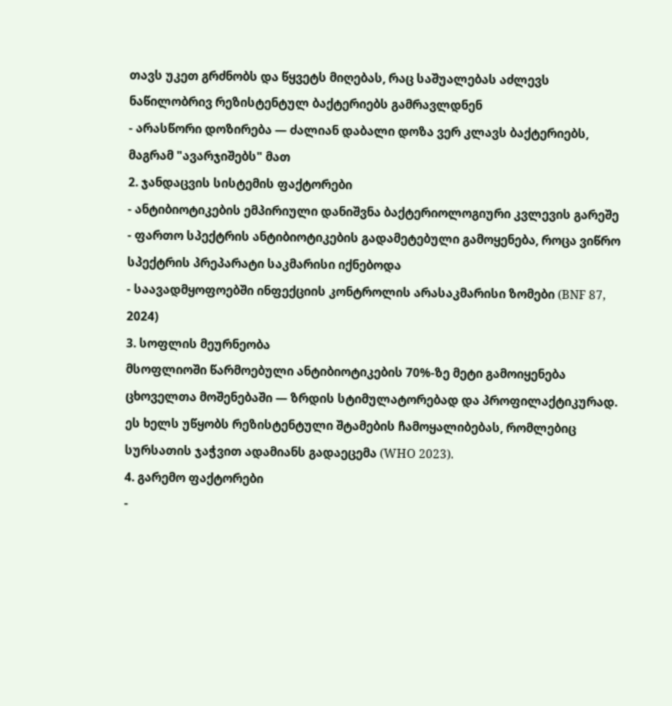თავს უკეთ გრძნობს და წყვეტს მიღებას, რაც საშუალებას აძლევს ნაწილობრივ რეზისტენტულ ბაქტერიებს გამრავლდნენ
- არასწორი დოზირება — ძალიან დაბალი დოზა ვერ კლავს ბაქტერიებს, მაგრამ "ავარჯიშებს" მათ
2. ჯანდაცვის სისტემის ფაქტორები
- ანტიბიოტიკების ემპირიული დანიშვნა ბაქტერიოლოგიური კვლევის გარეშე
- ფართო სპექტრის ანტიბიოტიკების გადამეტებული გამოყენება, როცა ვიწრო სპექტრის პრეპარატი საკმარისი იქნებოდა
- საავადმყოფოებში ინფექციის კონტროლის არასაკმარისი ზომები (BNF 87, 2024)
3. სოფლის მეურნეობა
მსოფლიოში წარმოებული ანტიბიოტიკების 70%-ზე მეტი გამოიყენება ცხოველთა მოშენებაში — ზრდის სტიმულატორებად და პროფილაქტიკურად. ეს ხელს უწყობს რეზისტენტული შტამების ჩამოყალიბებას, რომლებიც სურსათის ჯაჭვით ადამიანს გადაეცემა (WHO 2023).
4. გარემო ფაქტორები
-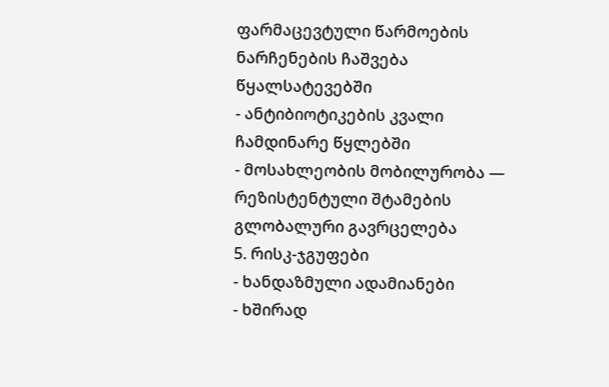ფარმაცევტული წარმოების ნარჩენების ჩაშვება წყალსატევებში
- ანტიბიოტიკების კვალი ჩამდინარე წყლებში
- მოსახლეობის მობილურობა — რეზისტენტული შტამების გლობალური გავრცელება
5. რისკ-ჯგუფები
- ხანდაზმული ადამიანები
- ხშირად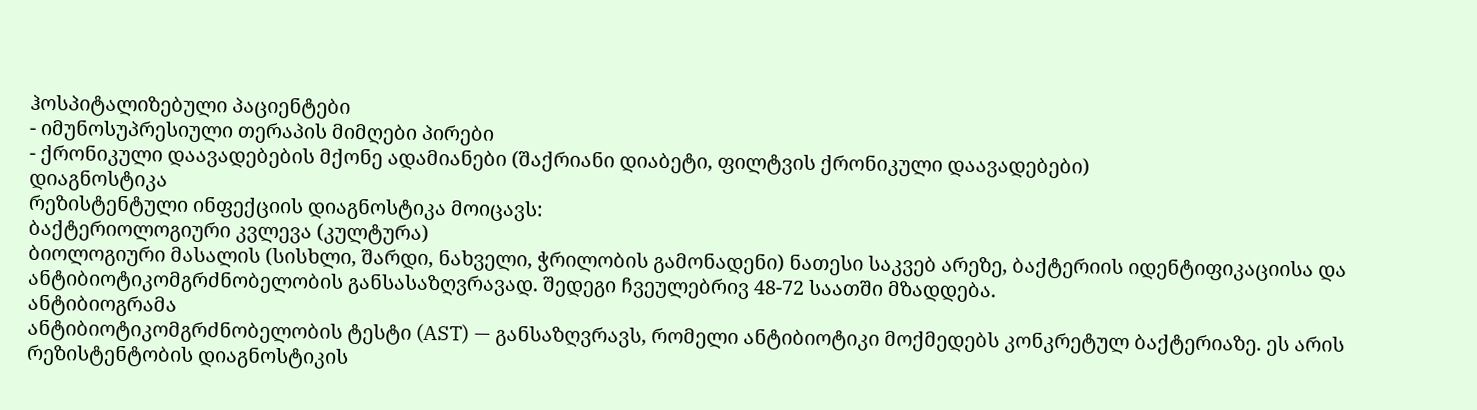ჰოსპიტალიზებული პაციენტები
- იმუნოსუპრესიული თერაპის მიმღები პირები
- ქრონიკული დაავადებების მქონე ადამიანები (შაქრიანი დიაბეტი, ფილტვის ქრონიკული დაავადებები)
დიაგნოსტიკა
რეზისტენტული ინფექციის დიაგნოსტიკა მოიცავს:
ბაქტერიოლოგიური კვლევა (კულტურა)
ბიოლოგიური მასალის (სისხლი, შარდი, ნახველი, ჭრილობის გამონადენი) ნათესი საკვებ არეზე, ბაქტერიის იდენტიფიკაციისა და ანტიბიოტიკომგრძნობელობის განსასაზღვრავად. შედეგი ჩვეულებრივ 48-72 საათში მზადდება.
ანტიბიოგრამა
ანტიბიოტიკომგრძნობელობის ტესტი (AST) — განსაზღვრავს, რომელი ანტიბიოტიკი მოქმედებს კონკრეტულ ბაქტერიაზე. ეს არის რეზისტენტობის დიაგნოსტიკის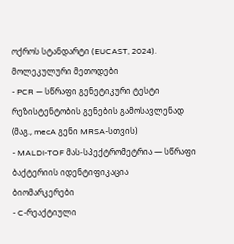ოქროს სტანდარტი (EUCAST, 2024).
მოლეკულური მეთოდები
- PCR — სწრაფი გენეტიკური ტესტი რეზისტენტობის გენების გამოსავლენად (მაგ., mecA გენი MRSA-სთვის)
- MALDI-TOF მას-სპექტრომეტრია — სწრაფი ბაქტერიის იდენტიფიკაცია
ბიომარკერები
- C-რეაქტიული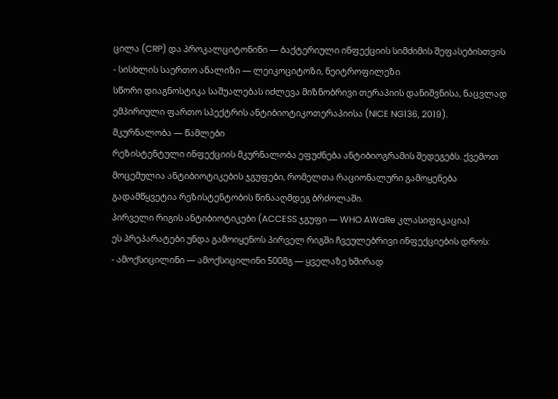ცილა (CRP) და პროკალციტონინი — ბაქტერიული ინფექციის სიმძიმის შეფასებისთვის
- სისხლის საერთო ანალიზი — ლეიკოციტოზი, ნეიტროფილეზი
სწორი დიაგნოსტიკა საშუალებას იძლევა მიზნობრივი თერაპიის დანიშვნისა, ნაცვლად ემპირიული ფართო სპექტრის ანტიბიოტიკოთერაპიისა (NICE NG136, 2019).
მკურნალობა — წამლები
რეზისტენტული ინფექციის მკურნალობა ეფუძნება ანტიბიოგრამის შედეგებს. ქვემოთ მოცემულია ანტიბიოტიკების ჯგუფები, რომელთა რაციონალური გამოყენება გადამწყვეტია რეზისტენტობის წინააღმდეგ ბრძოლაში.
პირველი რიგის ანტიბიოტიკები (ACCESS ჯგუფი — WHO AWaRe კლასიფიკაცია)
ეს პრეპარატები უნდა გამოიყენოს პირველ რიგში ჩვეულებრივი ინფექციების დროს:
- ამოქსიცილინი — ამოქსიცილინი 500მგ — ყველაზე ხშირად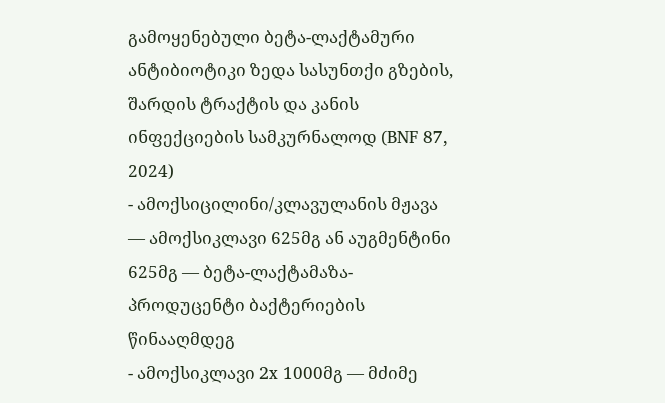გამოყენებული ბეტა-ლაქტამური ანტიბიოტიკი ზედა სასუნთქი გზების, შარდის ტრაქტის და კანის ინფექციების სამკურნალოდ (BNF 87, 2024)
- ამოქსიცილინი/კლავულანის მჟავა — ამოქსიკლავი 625მგ ან აუგმენტინი 625მგ — ბეტა-ლაქტამაზა-პროდუცენტი ბაქტერიების წინააღმდეგ
- ამოქსიკლავი 2x 1000მგ — მძიმე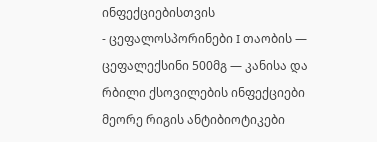ინფექციებისთვის
- ცეფალოსპორინები I თაობის — ცეფალექსინი 500მგ — კანისა და რბილი ქსოვილების ინფექციები
მეორე რიგის ანტიბიოტიკები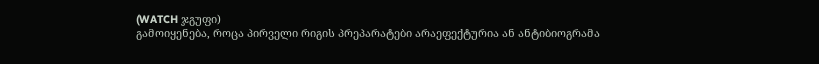(WATCH ჯგუფი)
გამოიყენება, როცა პირველი რიგის პრეპარატები არაეფექტურია ან ანტიბიოგრამა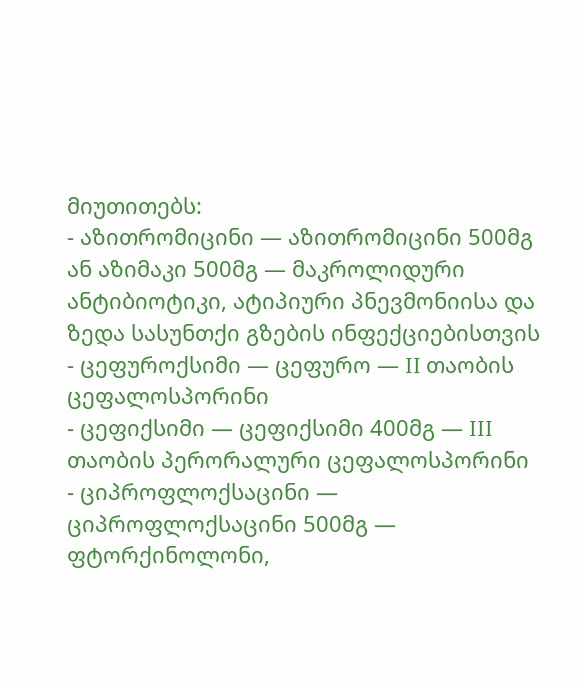მიუთითებს:
- აზითრომიცინი — აზითრომიცინი 500მგ ან აზიმაკი 500მგ — მაკროლიდური ანტიბიოტიკი, ატიპიური პნევმონიისა და ზედა სასუნთქი გზების ინფექციებისთვის
- ცეფუროქსიმი — ცეფურო — II თაობის ცეფალოსპორინი
- ცეფიქსიმი — ცეფიქსიმი 400მგ — III თაობის პერორალური ცეფალოსპორინი
- ციპროფლოქსაცინი — ციპროფლოქსაცინი 500მგ — ფტორქინოლონი,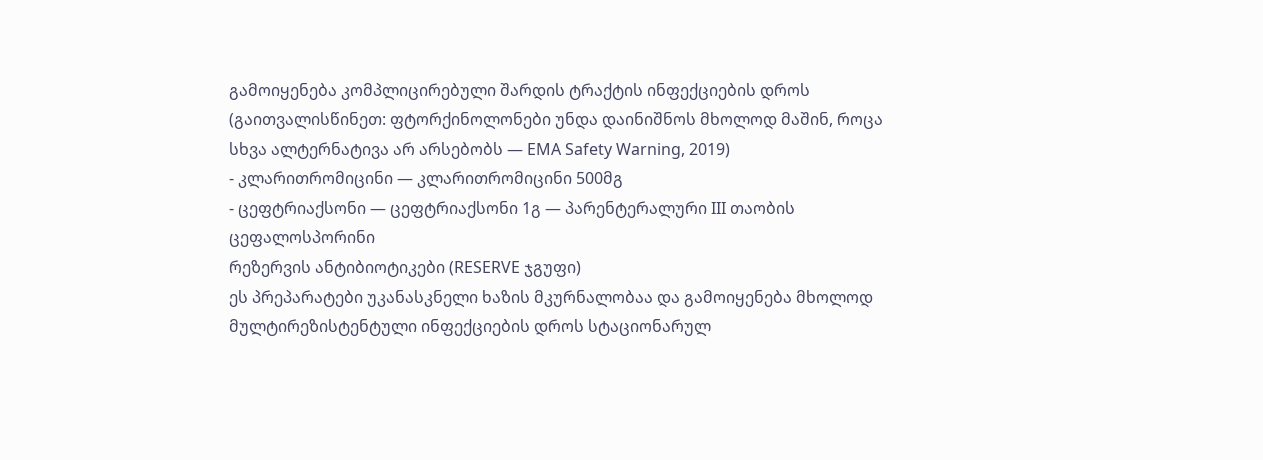გამოიყენება კომპლიცირებული შარდის ტრაქტის ინფექციების დროს (გაითვალისწინეთ: ფტორქინოლონები უნდა დაინიშნოს მხოლოდ მაშინ, როცა სხვა ალტერნატივა არ არსებობს — EMA Safety Warning, 2019)
- კლარითრომიცინი — კლარითრომიცინი 500მგ
- ცეფტრიაქსონი — ცეფტრიაქსონი 1გ — პარენტერალური III თაობის ცეფალოსპორინი
რეზერვის ანტიბიოტიკები (RESERVE ჯგუფი)
ეს პრეპარატები უკანასკნელი ხაზის მკურნალობაა და გამოიყენება მხოლოდ მულტირეზისტენტული ინფექციების დროს სტაციონარულ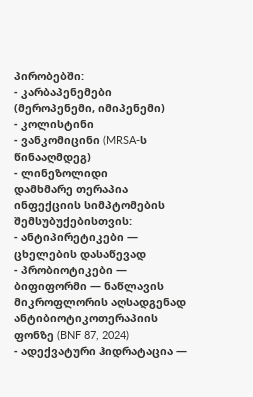პირობებში:
- კარბაპენემები (მეროპენემი, იმიპენემი)
- კოლისტინი
- ვანკომიცინი (MRSA-ს წინააღმდეგ)
- ლინეზოლიდი
დამხმარე თერაპია
ინფექციის სიმპტომების შემსუბუქებისთვის:
- ანტიპირეტიკები — ცხელების დასაწევად
- პრობიოტიკები — ბიფიფორმი — ნაწლავის მიკროფლორის აღსადგენად ანტიბიოტიკოთერაპიის ფონზე (BNF 87, 2024)
- ადექვატური ჰიდრატაცია —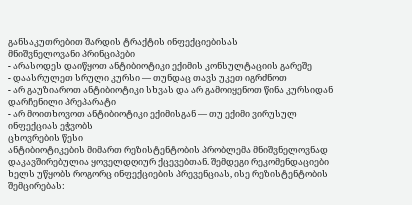განსაკუთრებით შარდის ტრაქტის ინფექციებისას
მნიშვნელოვანი პრინციპები
- არასოდეს დაიწყოთ ანტიბიოტიკი ექიმის კონსულტაციის გარეშე
- დაასრულეთ სრული კურსი — თუნდაც თავს უკეთ იგრძნოთ
- არ გაუზიაროთ ანტიბიოტიკი სხვას და არ გამოიყენოთ წინა კურსიდან დარჩენილი პრეპარატი
- არ მოითხოვოთ ანტიბიოტიკი ექიმისგან — თუ ექიმი ვირუსულ ინფექციას ეჭვობს
ცხოვრების წესი
ანტიბიოტიკების მიმართ რეზისტენტობის პრობლემა მნიშვნელოვნად დაკავშირებულია ყოველდღიურ ქცევებთან. შემდეგი რეკომენდაციები ხელს უწყობს როგორც ინფექციების პრევენციას, ისე რეზისტენტობის შემცირებას: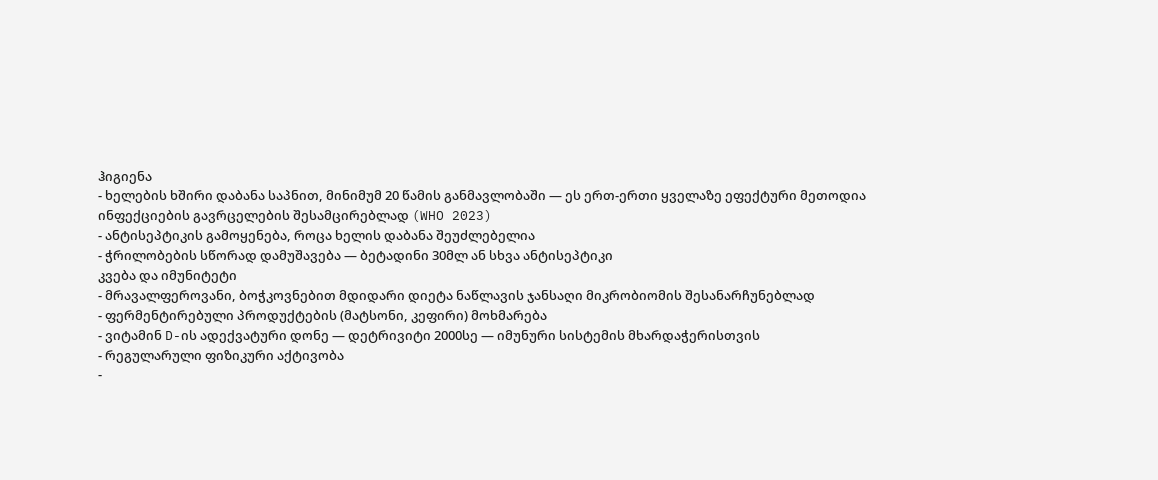ჰიგიენა
- ხელების ხშირი დაბანა საპნით, მინიმუმ 20 წამის განმავლობაში — ეს ერთ-ერთი ყველაზე ეფექტური მეთოდია ინფექციების გავრცელების შესამცირებლად (WHO 2023)
- ანტისეპტიკის გამოყენება, როცა ხელის დაბანა შეუძლებელია
- ჭრილობების სწორად დამუშავება — ბეტადინი 30მლ ან სხვა ანტისეპტიკი
კვება და იმუნიტეტი
- მრავალფეროვანი, ბოჭკოვნებით მდიდარი დიეტა ნაწლავის ჯანსაღი მიკრობიომის შესანარჩუნებლად
- ფერმენტირებული პროდუქტების (მატსონი, კეფირი) მოხმარება
- ვიტამინ D-ის ადექვატური დონე — დეტრივიტი 2000სე — იმუნური სისტემის მხარდაჭერისთვის
- რეგულარული ფიზიკური აქტივობა
-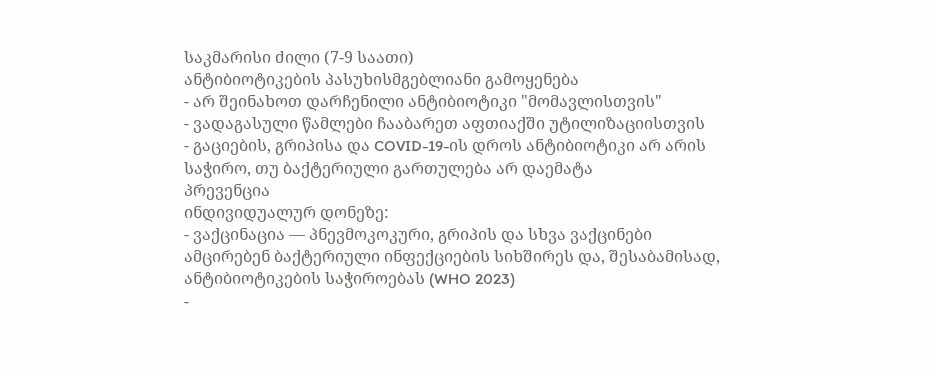საკმარისი ძილი (7-9 საათი)
ანტიბიოტიკების პასუხისმგებლიანი გამოყენება
- არ შეინახოთ დარჩენილი ანტიბიოტიკი "მომავლისთვის"
- ვადაგასული წამლები ჩააბარეთ აფთიაქში უტილიზაციისთვის
- გაციების, გრიპისა და COVID-19-ის დროს ანტიბიოტიკი არ არის საჭირო, თუ ბაქტერიული გართულება არ დაემატა
პრევენცია
ინდივიდუალურ დონეზე:
- ვაქცინაცია — პნევმოკოკური, გრიპის და სხვა ვაქცინები ამცირებენ ბაქტერიული ინფექციების სიხშირეს და, შესაბამისად, ანტიბიოტიკების საჭიროებას (WHO 2023)
-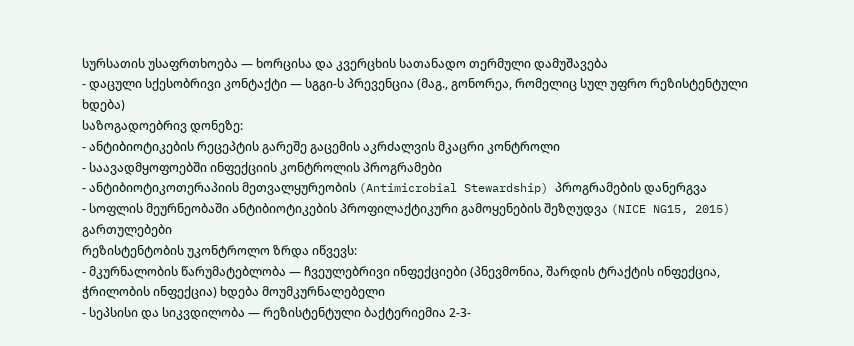სურსათის უსაფრთხოება — ხორცისა და კვერცხის სათანადო თერმული დამუშავება
- დაცული სქესობრივი კონტაქტი — სგგი-ს პრევენცია (მაგ., გონორეა, რომელიც სულ უფრო რეზისტენტული ხდება)
საზოგადოებრივ დონეზე:
- ანტიბიოტიკების რეცეპტის გარეშე გაცემის აკრძალვის მკაცრი კონტროლი
- საავადმყოფოებში ინფექციის კონტროლის პროგრამები
- ანტიბიოტიკოთერაპიის მეთვალყურეობის (Antimicrobial Stewardship) პროგრამების დანერგვა
- სოფლის მეურნეობაში ანტიბიოტიკების პროფილაქტიკური გამოყენების შეზღუდვა (NICE NG15, 2015)
გართულებები
რეზისტენტობის უკონტროლო ზრდა იწვევს:
- მკურნალობის წარუმატებლობა — ჩვეულებრივი ინფექციები (პნევმონია, შარდის ტრაქტის ინფექცია, ჭრილობის ინფექცია) ხდება მოუმკურნალებელი
- სეპსისი და სიკვდილობა — რეზისტენტული ბაქტერიემია 2-3-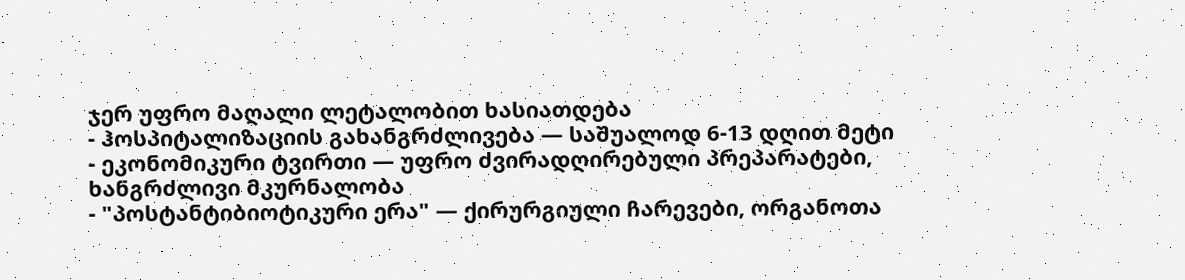ჯერ უფრო მაღალი ლეტალობით ხასიათდება
- ჰოსპიტალიზაციის გახანგრძლივება — საშუალოდ 6-13 დღით მეტი
- ეკონომიკური ტვირთი — უფრო ძვირადღირებული პრეპარატები, ხანგრძლივი მკურნალობა
- "პოსტანტიბიოტიკური ერა" — ქირურგიული ჩარევები, ორგანოთა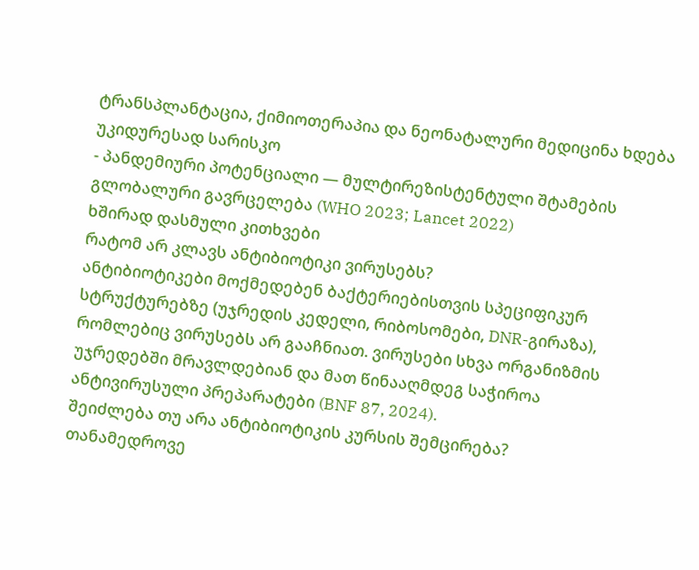ტრანსპლანტაცია, ქიმიოთერაპია და ნეონატალური მედიცინა ხდება უკიდურესად სარისკო
- პანდემიური პოტენციალი — მულტირეზისტენტული შტამების გლობალური გავრცელება (WHO 2023; Lancet 2022)
ხშირად დასმული კითხვები
რატომ არ კლავს ანტიბიოტიკი ვირუსებს?
ანტიბიოტიკები მოქმედებენ ბაქტერიებისთვის სპეციფიკურ სტრუქტურებზე (უჯრედის კედელი, რიბოსომები, DNR-გირაზა), რომლებიც ვირუსებს არ გააჩნიათ. ვირუსები სხვა ორგანიზმის უჯრედებში მრავლდებიან და მათ წინააღმდეგ საჭიროა ანტივირუსული პრეპარატები (BNF 87, 2024).
შეიძლება თუ არა ანტიბიოტიკის კურსის შემცირება?
თანამედროვე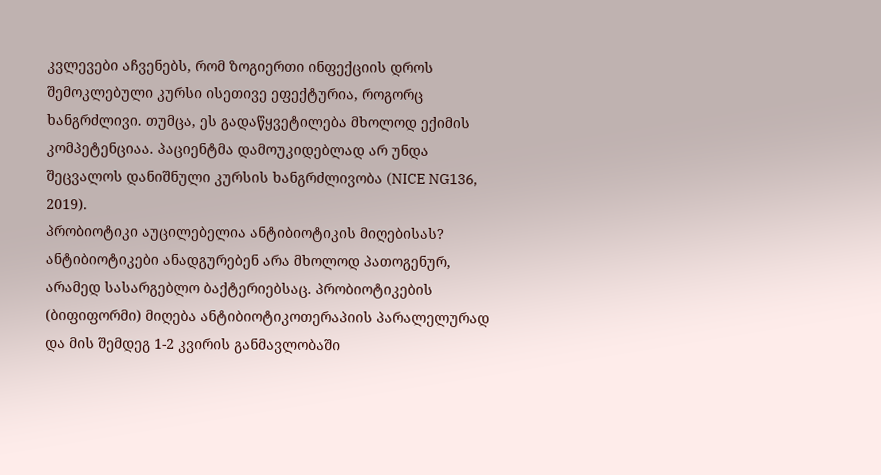კვლევები აჩვენებს, რომ ზოგიერთი ინფექციის დროს შემოკლებული კურსი ისეთივე ეფექტურია, როგორც ხანგრძლივი. თუმცა, ეს გადაწყვეტილება მხოლოდ ექიმის კომპეტენციაა. პაციენტმა დამოუკიდებლად არ უნდა შეცვალოს დანიშნული კურსის ხანგრძლივობა (NICE NG136, 2019).
პრობიოტიკი აუცილებელია ანტიბიოტიკის მიღებისას?
ანტიბიოტიკები ანადგურებენ არა მხოლოდ პათოგენურ, არამედ სასარგებლო ბაქტერიებსაც. პრობიოტიკების (ბიფიფორმი) მიღება ანტიბიოტიკოთერაპიის პარალელურად და მის შემდეგ 1-2 კვირის განმავლობაში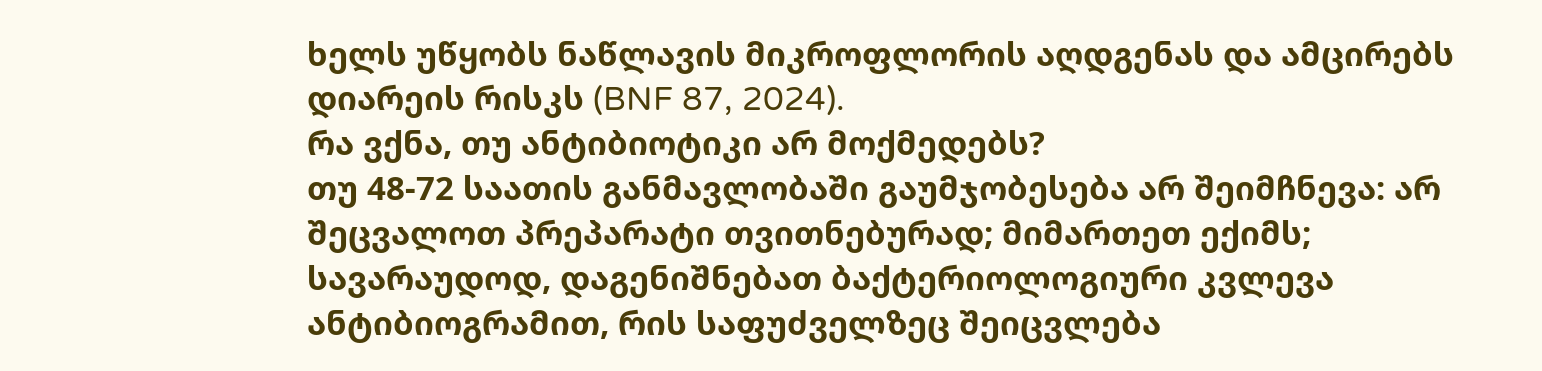ხელს უწყობს ნაწლავის მიკროფლორის აღდგენას და ამცირებს დიარეის რისკს (BNF 87, 2024).
რა ვქნა, თუ ანტიბიოტიკი არ მოქმედებს?
თუ 48-72 საათის განმავლობაში გაუმჯობესება არ შეიმჩნევა: არ შეცვალოთ პრეპარატი თვითნებურად; მიმართეთ ექიმს; სავარაუდოდ, დაგენიშნებათ ბაქტერიოლოგიური კვლევა ანტიბიოგრამით, რის საფუძველზეც შეიცვლება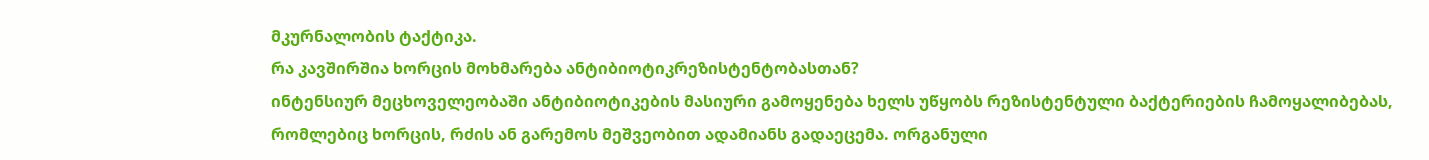მკურნალობის ტაქტიკა.
რა კავშირშია ხორცის მოხმარება ანტიბიოტიკრეზისტენტობასთან?
ინტენსიურ მეცხოველეობაში ანტიბიოტიკების მასიური გამოყენება ხელს უწყობს რეზისტენტული ბაქტერიების ჩამოყალიბებას, რომლებიც ხორცის, რძის ან გარემოს მეშვეობით ადამიანს გადაეცემა. ორგანული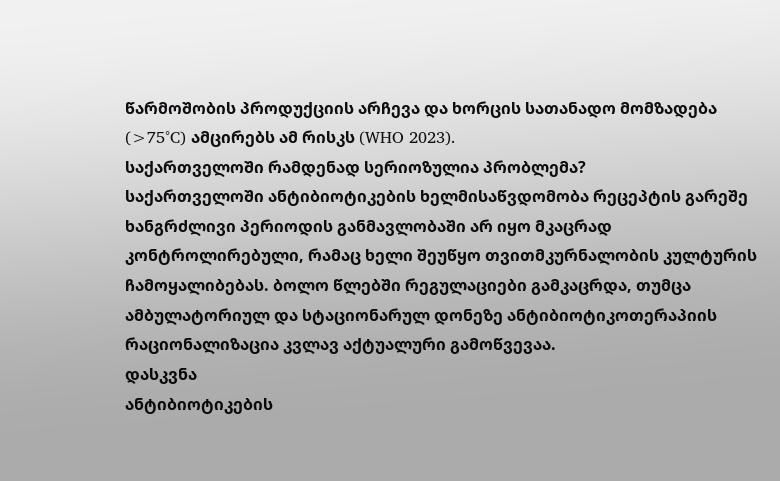წარმოშობის პროდუქციის არჩევა და ხორცის სათანადო მომზადება (>75°C) ამცირებს ამ რისკს (WHO 2023).
საქართველოში რამდენად სერიოზულია პრობლემა?
საქართველოში ანტიბიოტიკების ხელმისაწვდომობა რეცეპტის გარეშე ხანგრძლივი პერიოდის განმავლობაში არ იყო მკაცრად კონტროლირებული, რამაც ხელი შეუწყო თვითმკურნალობის კულტურის ჩამოყალიბებას. ბოლო წლებში რეგულაციები გამკაცრდა, თუმცა ამბულატორიულ და სტაციონარულ დონეზე ანტიბიოტიკოთერაპიის რაციონალიზაცია კვლავ აქტუალური გამოწვევაა.
დასკვნა
ანტიბიოტიკების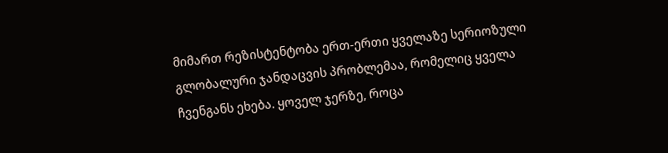მიმართ რეზისტენტობა ერთ-ერთი ყველაზე სერიოზული გლობალური ჯანდაცვის პრობლემაა, რომელიც ყველა ჩვენგანს ეხება. ყოველ ჯერზე, როცა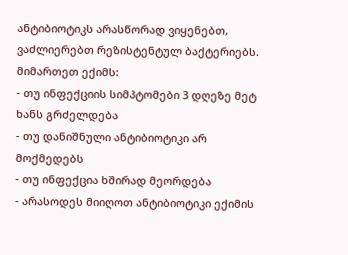ანტიბიოტიკს არასწორად ვიყენებთ, ვაძლიერებთ რეზისტენტულ ბაქტერიებს.
მიმართეთ ექიმს:
- თუ ინფექციის სიმპტომები 3 დღეზე მეტ ხანს გრძელდება
- თუ დანიშნული ანტიბიოტიკი არ მოქმედებს
- თუ ინფექცია ხშირად მეორდება
- არასოდეს მიიღოთ ანტიბიოტიკი ექიმის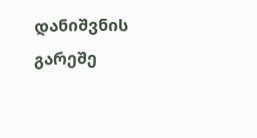დანიშვნის გარეშე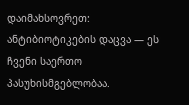დაიმახსოვრეთ: ანტიბიოტიკების დაცვა — ეს ჩვენი საერთო პასუხისმგებლობაა.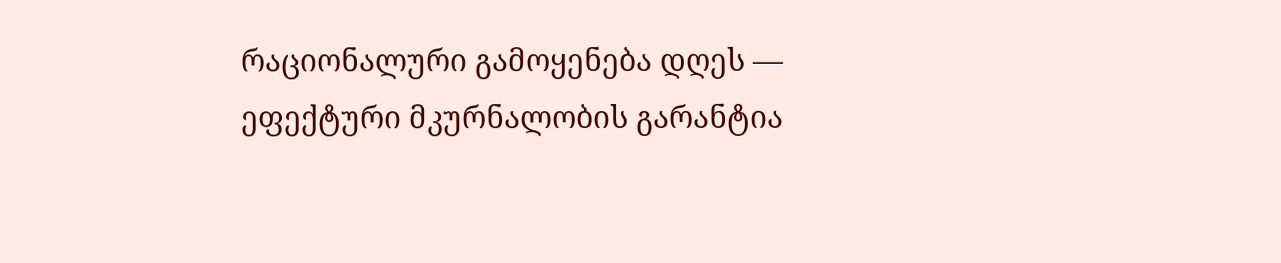რაციონალური გამოყენება დღეს — ეფექტური მკურნალობის გარანტია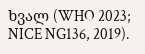ხვალ (WHO 2023; NICE NG136, 2019).